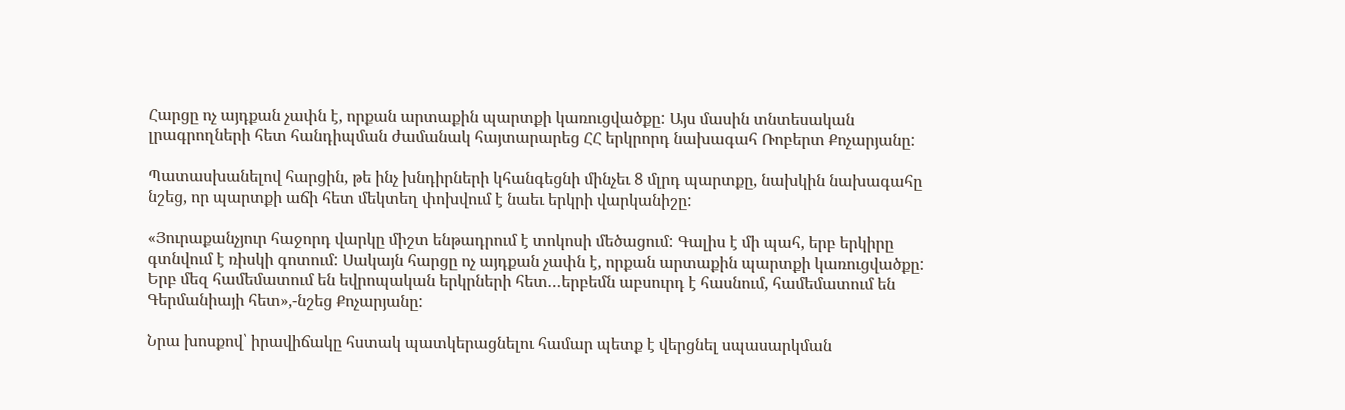Հարցը ոչ այդքան չափն է, որքան արտաքին պարտքի կառուցվածքը: Այս մասին տնտեսական լրագրողների հետ հանդիպման ժամանակ հայտարարեց ՀՀ երկրորդ նախագահ Ռոբերտ Քոչարյանը:

Պատասխանելով հարցին, թե ինչ խնդիրների կհանգեցնի մինչեւ 8 մլրդ պարտքը, նախկին նախագահը նշեց, որ պարտքի աճի հետ մեկտեղ փոխվում է նաեւ երկրի վարկանիշը:

«Յուրաքանչյուր հաջորդ վարկը միշտ ենթադրում է տոկոսի մեծացում: Գալիս է մի պահ, երբ երկիրը գտնվում է ռիսկի գոտում: Սակայն հարցը ոչ այդքան չափն է, որքան արտաքին պարտքի կառուցվածքը: Երբ մեզ համեմատում են եվրոպական երկրների հետ…երբեմն աբսուրդ է հասնում, համեմատում են Գերմանիայի հետ»,-նշեց Քոչարյանը:

Նրա խոսքով՝ իրավիճակը հստակ պատկերացնելու համար պետք է վերցնել սպասարկման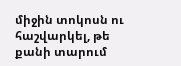միջին տոկոսն ու հաշվարկել, թե քանի տարում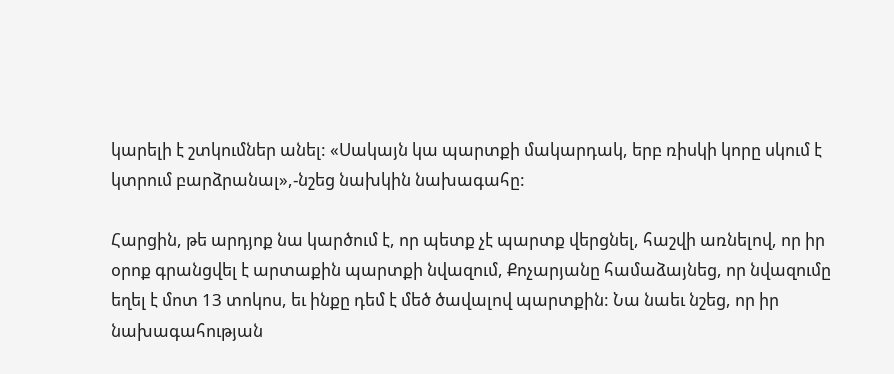կարելի է շտկումներ անել: «Սակայն կա պարտքի մակարդակ, երբ ռիսկի կորը սկում է կտրում բարձրանալ»,-նշեց նախկին նախագահը:

Հարցին, թե արդյոք նա կարծում է, որ պետք չէ պարտք վերցնել, հաշվի առնելով, որ իր օրոք գրանցվել է արտաքին պարտքի նվազում, Քոչարյանը համաձայնեց, որ նվազումը եղել է մոտ 13 տոկոս, եւ ինքը դեմ է մեծ ծավալով պարտքին: Նա նաեւ նշեց, որ իր նախագահության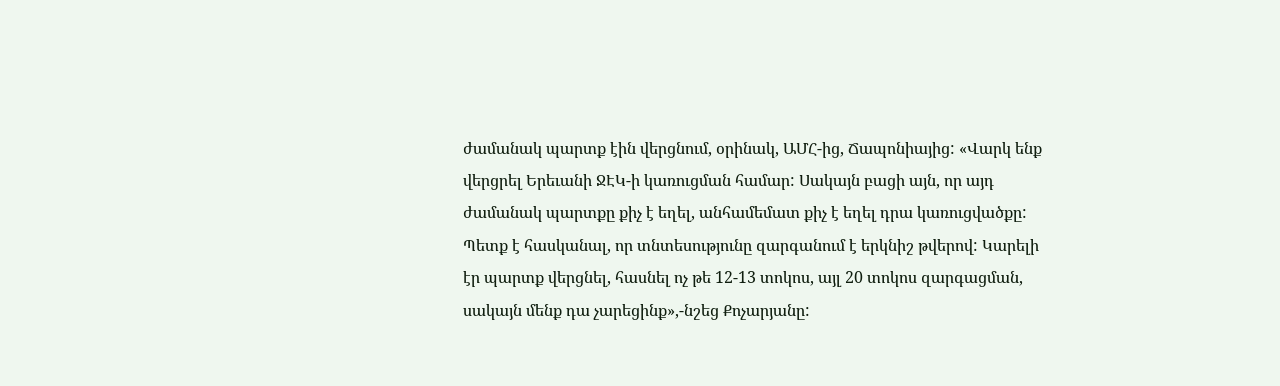ժամանակ պարտք էին վերցնում, օրինակ, ԱՄՀ-ից, Ճապոնիայից: «Վարկ ենք վերցրել Երեւանի ՋԷԿ-ի կառուցման համար: Սակայն բացի այն, որ այդ ժամանակ պարտքը քիչ է եղել, անհամեմատ քիչ է եղել դրա կառուցվածքը: Պետք է հասկանալ, որ տնտեսությունը զարգանում է երկնիշ թվերով: Կարելի էր պարտք վերցնել, հասնել ոչ թե 12-13 տոկոս, այլ 20 տոկոս զարգացման, սակայն մենք դա չարեցինք»,-նշեց Քոչարյանը: